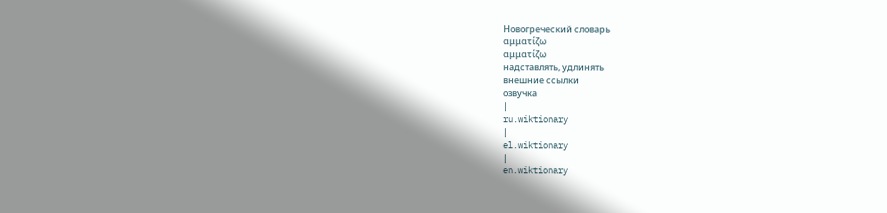Новогреческий словарь
αμματίζω
αμματίζω
надставлять, удлинять
внешние ссылки
озвучка
|
ru.wiktionary
|
el.wiktionary
|
en.wiktionary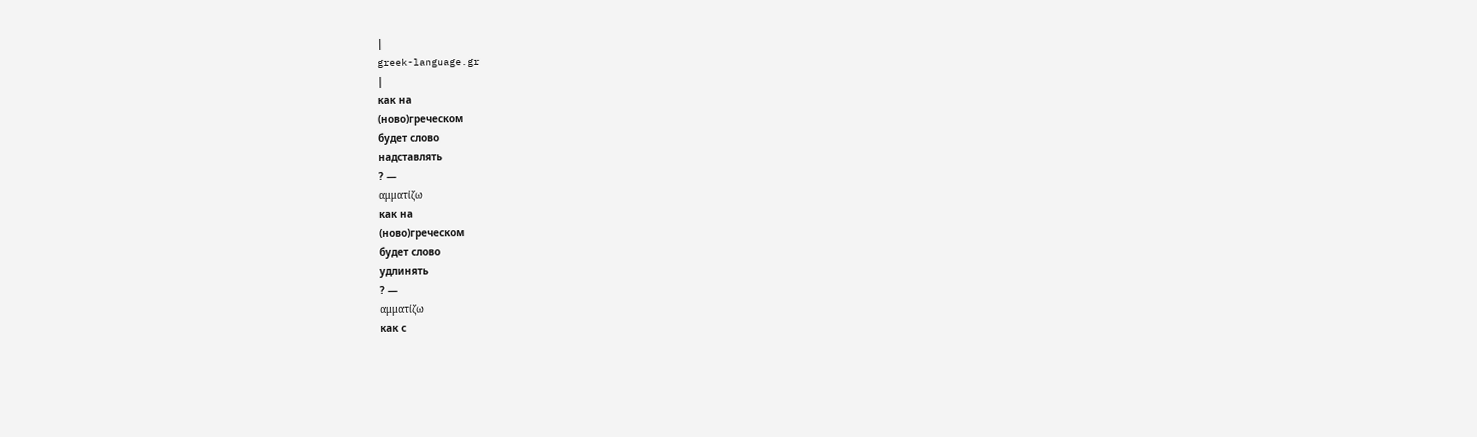|
greek-language.gr
|
как на
(ново)греческом
будет слово
надставлять
? —
αμματίζω
как на
(ново)греческом
будет слово
удлинять
? —
αμματίζω
как с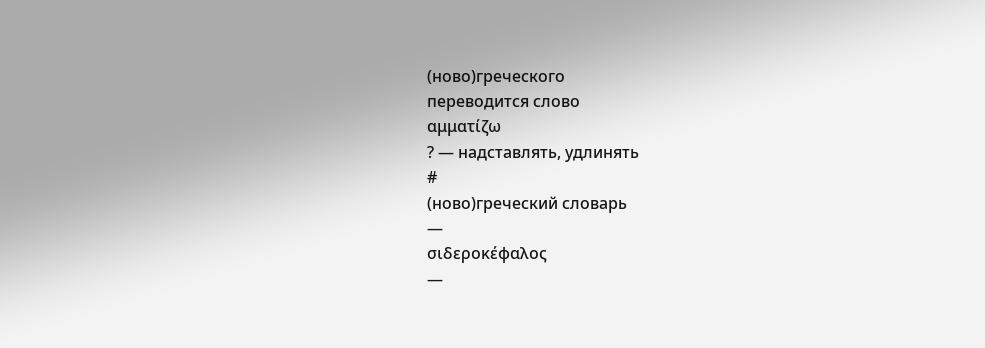(ново)греческого
переводится слово
αμματίζω
? — надставлять, удлинять
#
(ново)греческий словарь
—
σιδεροκέφαλος
—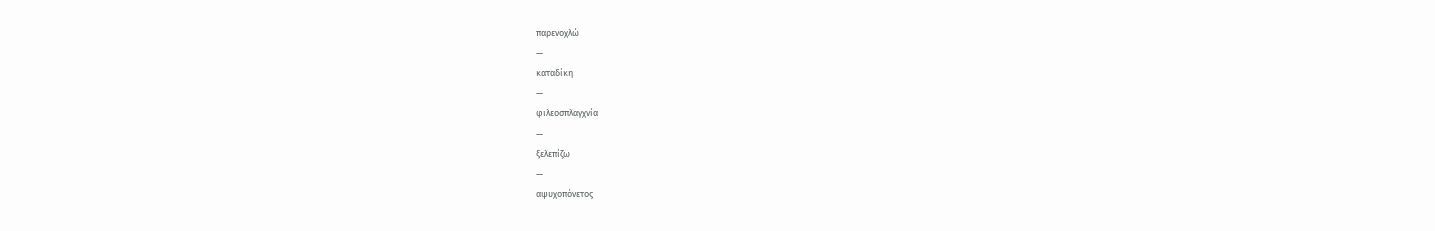παρενοχλώ
—
καταδίκη
—
φιλεοσπλαγχνία
—
ξελεπίζω
—
αψυχοπόνετος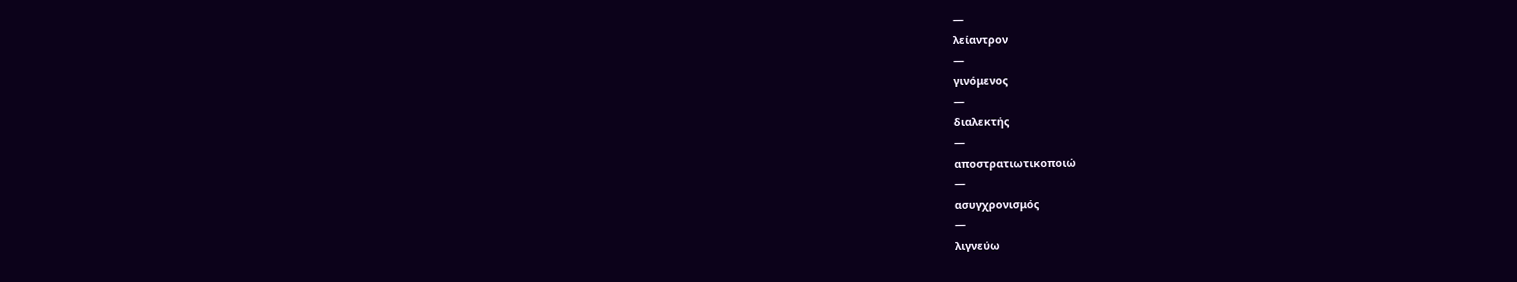—
λείαντρον
—
γινόμενος
—
διαλεκτής
—
αποστρατιωτικοποιώ
—
ασυγχρονισμός
—
λιγνεύω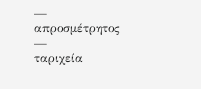—
απροσμέτρητος
—
ταριχεία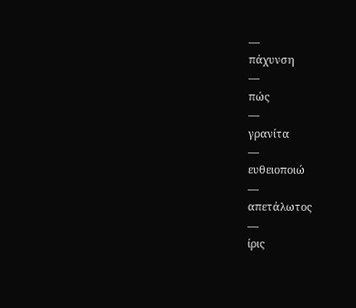—
πάχυνση
—
πώς
—
γρανίτα
—
ευθειοποιώ
—
απετάλωτος
—
ίρις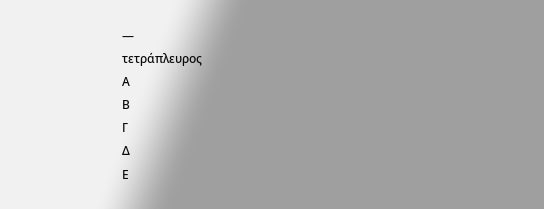—
τετράπλευρος
Α
Β
Γ
Δ
Ε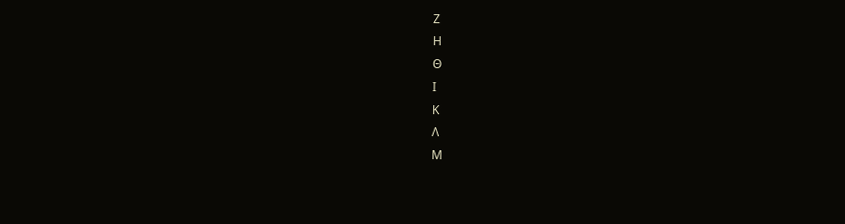Ζ
Η
Θ
Ι
Κ
Λ
Μ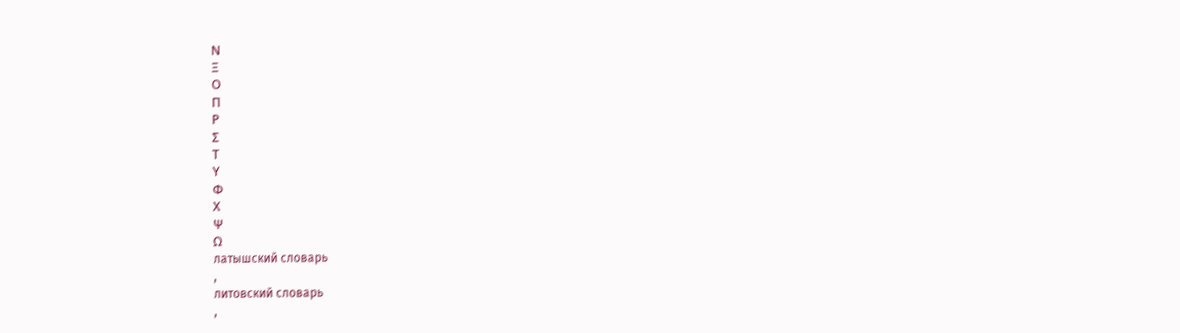Ν
Ξ
Ο
Π
Ρ
Σ
Τ
Υ
Φ
Χ
Ψ
Ω
латышский словарь
,
литовский словарь
,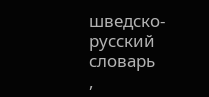шведско-русский словарь
,